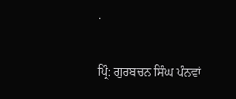.

ਪ੍ਰਿੰ: ਗੁਰਬਚਨ ਸਿੰਘ ਪੰਨਵਾਂ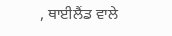, ਥਾਈਲੈਂਡ ਵਾਲੇ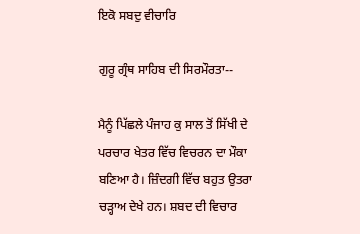ਇਕੋ ਸਬਦੁ ਵੀਚਾਰਿ

ਗੁਰੂ ਗ੍ਰੰਥ ਸਾਹਿਬ ਦੀ ਸਿਰਮੌਰਤਾ--

ਮੈਨੂੰ ਪਿੱਛਲੇ ਪੰਜਾਹ ਕੁ ਸਾਲ ਤੋਂ ਸਿੱਖੀ ਦੇ ਪਰਚਾਰ ਖੇਤਰ ਵਿੱਚ ਵਿਚਰਨ ਦਾ ਮੌਕਾ ਬਣਿਆ ਹੈ। ਜ਼ਿੰਦਗੀ ਵਿੱਚ ਬਹੁਤ ਉਤਰਾ ਚੜ੍ਹਾਅ ਦੇਖੇ ਹਨ। ਸ਼ਬਦ ਦੀ ਵਿਚਾਰ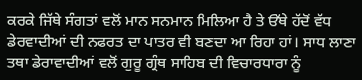ਕਰਕੇ ਜਿੱਥੇ ਸੰਗਤਾਂ ਵਲੋਂ ਮਾਨ ਸਨਮਾਨ ਮਿਲਿਆ ਹੈ ਤੇ ਓੱਥੇ ਹੱਦੋਂ ਵੱਧ ਡੇਰਵਾਦੀਆਂ ਦੀ ਨਫਰਤ ਦਾ ਪਾਤਰ ਵੀ ਬਣਦਾ ਆ ਰਿਹਾ ਹਾਂ। ਸਾਧ ਲਾਣਾ ਤਥਾ ਡੇਰਾਵਾਦੀਆਂ ਵਲੋਂ ਗੁਰੂ ਗ੍ਰੰਥ ਸਾਹਿਬ ਦੀ ਵਿਚਾਰਧਾਰਾ ਨੂੰ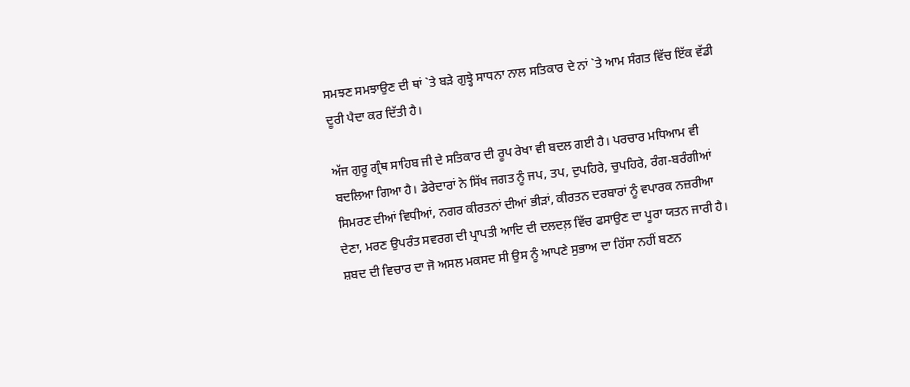ਸਮਝਣ ਸਮਝਾਉਣ ਦੀ ਥਾਂ `ਤੇ ਬੜੇ ਗੁਝ੍ਹੇ ਸਾਧਨਾ ਨਾਲ ਸਤਿਕਾਰ ਦੇ ਨਾਂ `ਤੇ ਆਮ ਸੰਗਤ ਵਿੱਚ ਇੱਕ ਵੱਡੀ ਦੂਰੀ ਪੈਦਾ ਕਰ ਦਿੱਤੀ ਹੈ।

ਅੱਜ ਗੁਰੂ ਗ੍ਰੰਥ ਸਾਹਿਬ ਜੀ ਦੇ ਸਤਿਕਾਰ ਦੀ ਰੂਪ ਰੇਖਾ ਵੀ ਬਦਲ ਗਈ ਹੈ। ਪਰਚਾਰ ਮਧਿਆਮ ਵੀ ਬਦਲਿਆ ਗਿਆ ਹੈ। ਡੇਰੇਦਾਰਾਂ ਨੇ ਸਿੱਖ ਜਗਤ ਨੂੰ ਜਪ, ਤਪ, ਦੁਪਹਿਰੇ, ਚੁਪਹਿਰੇ, ਰੰਗ-ਬਰੰਗੀਆਂ ਸਿਮਰਣ ਦੀਆਂ ਵਿਧੀਆਂ, ਨਗਰ ਕੀਰਤਨਾਂ ਦੀਆਂ ਭੀੜਾਂ, ਕੀਰਤਨ ਦਰਬਾਰਾਂ ਨੂੰ ਵਪਾਰਕ ਨਜ਼ਰੀਆ ਦੇਣਾ, ਮਰਣ ਉਪਰੰਤ ਸਵਰਗ ਦੀ ਪ੍ਰਾਪਤੀ ਆਦਿ ਦੀ ਦਲਦਲ਼ ਵਿੱਚ ਫਸਾਉਣ ਦਾ ਪੂਰਾ ਯਤਨ ਜਾਰੀ ਹੈ। ਸ਼ਬਦ ਦੀ ਵਿਚਾਰ ਦਾ ਜੋ ਅਸਲ ਮਕਸਦ ਸੀ ਉਸ ਨੂੰ ਆਪਣੇ ਸੁਭਾਅ ਦਾ ਹਿੱਸਾ ਨਹੀਂ ਬਣਨ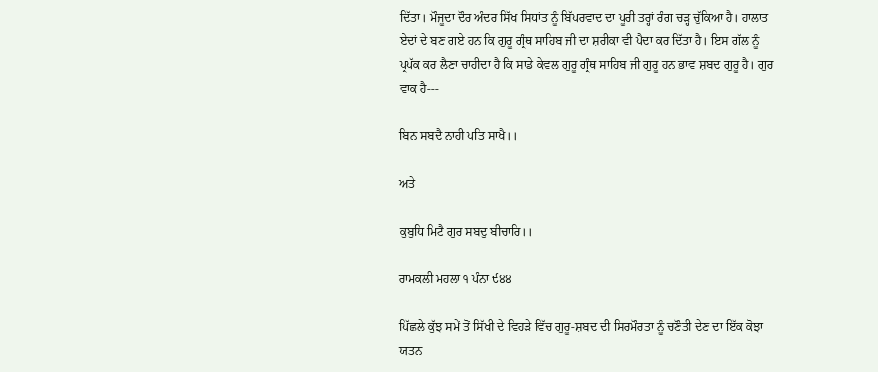ਦਿੱਤਾ। ਮੌਜੂਦਾ ਦੌਰ ਅੰਦਰ ਸਿੱਖ ਸਿਧਾਂਤ ਨੂੰ ਬਿੱਪਰਵਾਦ ਦਾ ਪੂਰੀ ਤਰ੍ਹਾਂ ਰੰਗ ਚੜ੍ਹ ਚੁੱਕਿਆ ਹੈ। ਹਾਲਾਤ ਏਦਾਂ ਦੇ ਬਣ ਗਏ ਹਨ ਕਿ ਗੁਰੂ ਗ੍ਰੰਥ ਸਾਹਿਬ ਜੀ ਦਾ ਸ਼ਰੀਕਾ ਵੀ ਪੈਦਾ ਕਰ ਦਿੱਤਾ ਹੈ। ਇਸ ਗੱਲ ਨੂੰ ਪ੍ਰਪੱਕ ਕਰ ਲੈਣਾ ਚਾਹੀਦਾ ਹੈ ਕਿ ਸਾਡੇ ਕੇਵਲ ਗੁਰੂ ਗ੍ਰੰਥ ਸਾਹਿਬ ਜੀ ਗੁਰੂ ਹਨ ਭਾਵ ਸ਼ਬਦ ਗੁਰੂ ਹੈ। ਗੁਰ ਵਾਕ ਹੈ---

ਬਿਨ ਸਬਦੈ ਨਾਹੀ ਪਤਿ ਸਾਖੈ।।

ਅਤੇ

ਕੁਬੁਧਿ ਮਿਟੈ ਗੁਰ ਸਬਦੁ ਬੀਚਾਰਿ।।

ਰਾਮਕਲੀ ਮਹਲਾ ੧ ਪੰਨਾ ੯੪੪

ਪਿੱਛਲੇ ਕੁੱਝ ਸਮੇਂ ਤੋਂ ਸਿੱਖੀ ਦੇ ਵਿਹੜੇ ਵਿੱਚ ਗੁਰੂ-ਸ਼ਬਦ ਦੀ ਸਿਰਮੌਰਤਾ ਨੂੰ ਚਣੌਤੀ ਦੇਣ ਦਾ ਇੱਕ ਕੋਝਾ ਯਤਨ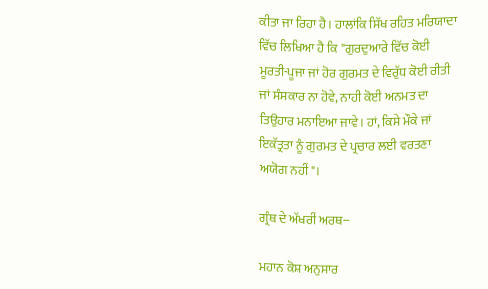ਕੀਤਾ ਜਾ ਰਿਹਾ ਹੈ। ਹਾਲਾਂਕਿ ਸਿੱਖ ਰਹਿਤ ਮਰਿਯਾਦਾ ਵਿੱਚ ਲਿਖਿਆ ਹੈ ਕਿ "ਗੁਰਦੁਆਰੇ ਵਿੱਚ ਕੋਈ ਮੂਰਤੀ-ਪੂਜਾ ਜਾਂ ਹੋਰ ਗੁਰਮਤ ਦੇ ਵਿਰੁੱਧ ਕੋਈ ਰੀਤੀ ਜਾਂ ਸੰਸਕਾਰ ਨਾ ਹੋਵੇ, ਨਾਹੀ ਕੋਈ ਅਨਮਤ ਦਾ ਤਿਉਹਾਰ ਮਨਾਇਆ ਜਾਵੇ। ਹਾਂ, ਕਿਸੇ ਮੌਕੇ ਜਾਂ ਇਕੱਤ੍ਰਤਾ ਨੂੰ ਗੁਰਮਤ ਦੇ ਪ੍ਰਚਾਰ ਲਈ ਵਰਤਣਾ ਅਯੋਗ ਨਹੀਂ"।

ਗ੍ਰੰਥ ਦੇ ਅੱਖਰੀਂ ਅਰਥ--

ਮਹਾਨ ਕੋਸ਼ ਅਨੁਸਾਰ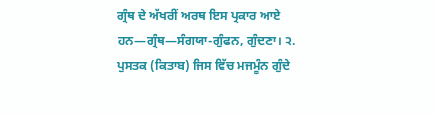ਗ੍ਰੰਥ ਦੇ ਅੱਖਰੀਂ ਅਰਥ ਇਸ ਪ੍ਰਕਾਰ ਆਏ ਹਨ—ਗ੍ਰੰਥ—ਸੰਗਯਾ-ਗੁੰਫਨ, ਗੁੰਦਣਾ। ੨. ਪੁਸਤਕ (ਕਿਤਾਬ) ਜਿਸ ਵਿੱਚ ਮਜਮੂੰਨ ਗੁੰਦੇ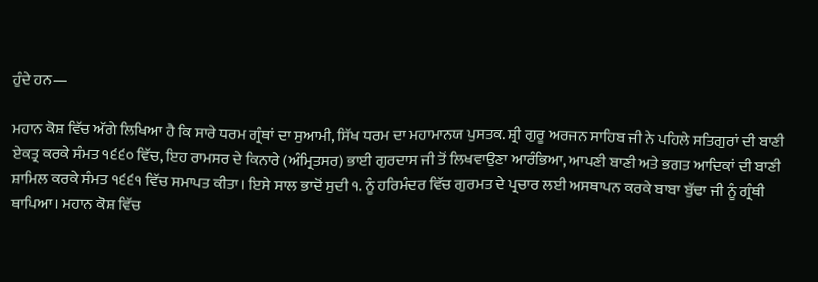ਹੁੰਦੇ ਹਨ—

ਮਹਾਨ ਕੋਸ਼ ਵਿੱਚ ਅੱਗੇ ਲਿਖਿਆ ਹੈ ਕਿ ਸਾਰੇ ਧਰਮ ਗ੍ਰੰਥਾਂ ਦਾ ਸੁਆਮੀ, ਸਿੱਖ ਧਰਮ ਦਾ ਮਹਾਮਾਨਯ ਪੁਸਤਕ. ਸ਼੍ਰੀ ਗੁਰੂ ਅਰਜਨ ਸਾਹਿਬ ਜੀ ਨੇ ਪਹਿਲੇ ਸਤਿਗੁਰਾਂ ਦੀ ਬਾਣੀ ਏਕਤ੍ਰ ਕਰਕੇ ਸੰਮਤ ੧੬੬੦ ਵਿੱਚ, ਇਹ ਰਾਮਸਰ ਦੇ ਕਿਨਾਰੇ (ਅੰਮ੍ਰਿਤਸਰ) ਭਾਈ ਗੁਰਦਾਸ ਜੀ ਤੋਂ ਲਿਖਵਾਉਣਾ ਆਰੰਭਿਆ, ਆਪਣੀ ਬਾਣੀ ਅਤੇ ਭਗਤ ਆਦਿਕਾਂ ਦੀ ਬਾਣੀ ਸ਼ਾਮਿਲ ਕਰਕੇ ਸੰਮਤ ੧੬੬੧ ਵਿੱਚ ਸਮਾਪਤ ਕੀਤਾ। ਇਸੇ ਸਾਲ ਭਾਦੋਂ ਸੁਦੀ ੧. ਨੂੰ ਹਰਿਮੰਦਰ ਵਿੱਚ ਗੁਰਮਤ ਦੇ ਪ੍ਰਚਾਰ ਲਈ ਅਸਥਾਪਨ ਕਰਕੇ ਬਾਬਾ ਬੁੱਢਾ ਜੀ ਨੂੰ ਗ੍ਰੰਥੀ ਥਾਪਿਆ। ਮਹਾਨ ਕੋਸ਼ ਵਿੱਚ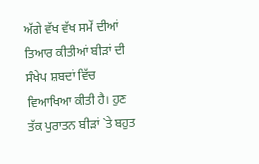ਅੱਗੇ ਵੱਖ ਵੱਖ ਸਮੇਂ ਦੀਆਂ ਤਿਆਰ ਕੀਤੀਆਂ ਬੀੜਾਂ ਦੀ ਸੰਖੇਪ ਸ਼ਬਦਾਂ ਵਿੱਚ ਵਿਆਖਿਆ ਕੀਤੀ ਹੈ। ਹੁਣ ਤੱਕ ਪੁਰਾਤਨ ਬੀੜਾਂ `ਤੇ ਬਹੁਤ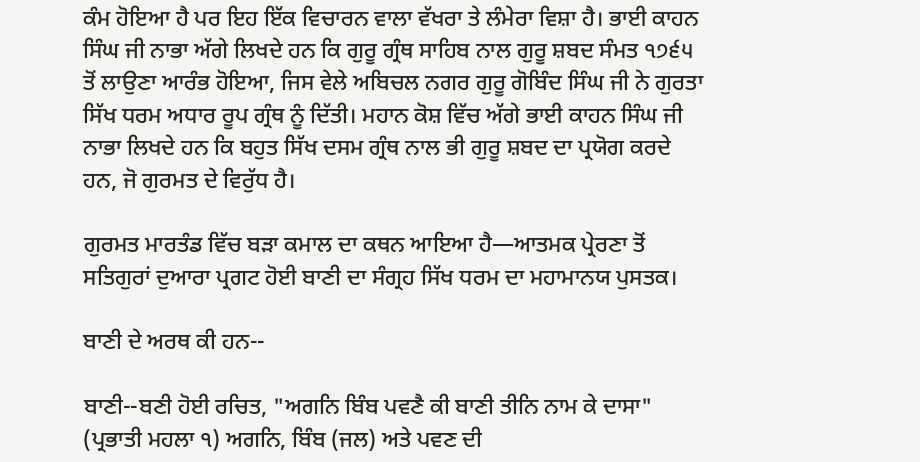ਕੰਮ ਹੋਇਆ ਹੈ ਪਰ ਇਹ ਇੱਕ ਵਿਚਾਰਨ ਵਾਲਾ ਵੱਖਰਾ ਤੇ ਲੰਮੇਰਾ ਵਿਸ਼ਾ ਹੈ। ਭਾਈ ਕਾਹਨ ਸਿੰਘ ਜੀ ਨਾਭਾ ਅੱਗੇ ਲਿਖਦੇ ਹਨ ਕਿ ਗੁਰੂ ਗ੍ਰੰਥ ਸਾਹਿਬ ਨਾਲ ਗੁਰੂ ਸ਼ਬਦ ਸੰਮਤ ੧੭੬੫ ਤੋਂ ਲਾਉਣਾ ਆਰੰਭ ਹੋਇਆ, ਜਿਸ ਵੇਲੇ ਅਬਿਚਲ ਨਗਰ ਗੁਰੂ ਗੋਬਿੰਦ ਸਿੰਘ ਜੀ ਨੇ ਗੁਰਤਾ ਸਿੱਖ ਧਰਮ ਅਧਾਰ ਰੂਪ ਗ੍ਰੰਥ ਨੂੰ ਦਿੱਤੀ। ਮਹਾਨ ਕੋਸ਼ ਵਿੱਚ ਅੱਗੇ ਭਾਈ ਕਾਹਨ ਸਿੰਘ ਜੀ ਨਾਭਾ ਲਿਖਦੇ ਹਨ ਕਿ ਬਹੁਤ ਸਿੱਖ ਦਸਮ ਗ੍ਰੰਥ ਨਾਲ ਭੀ ਗੁਰੂ ਸ਼ਬਦ ਦਾ ਪ੍ਰਯੋਗ ਕਰਦੇ ਹਨ, ਜੋ ਗੁਰਮਤ ਦੇ ਵਿਰੁੱਧ ਹੈ।

ਗੁਰਮਤ ਮਾਰਤੰਡ ਵਿੱਚ ਬੜਾ ਕਮਾਲ ਦਾ ਕਥਨ ਆਇਆ ਹੈ—ਆਤਮਕ ਪ੍ਰੇਰਣਾ ਤੋਂ ਸਤਿਗੁਰਾਂ ਦੁਆਰਾ ਪ੍ਰਗਟ ਹੋਈ ਬਾਣੀ ਦਾ ਸੰਗ੍ਰਹ ਸਿੱਖ ਧਰਮ ਦਾ ਮਹਾਮਾਨਯ ਪੁਸਤਕ।

ਬਾਣੀ ਦੇ ਅਰਥ ਕੀ ਹਨ--

ਬਾਣੀ--ਬਣੀ ਹੋਈ ਰਚਿਤ, "ਅਗਨਿ ਬਿੰਬ ਪਵਣੈ ਕੀ ਬਾਣੀ ਤੀਨਿ ਨਾਮ ਕੇ ਦਾਸਾ" (ਪ੍ਰਭਾਤੀ ਮਹਲਾ ੧) ਅਗਨਿ, ਬਿੰਬ (ਜਲ) ਅਤੇ ਪਵਣ ਦੀ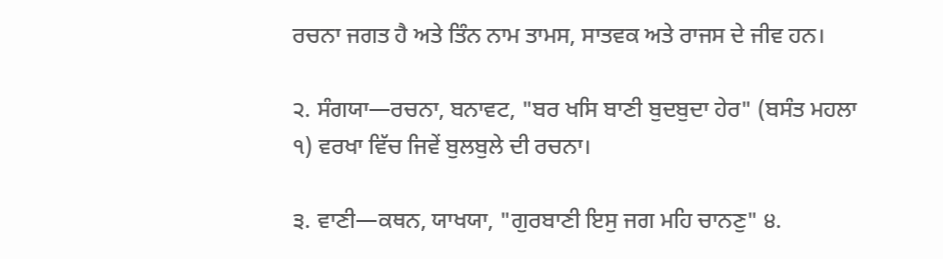ਰਚਨਾ ਜਗਤ ਹੈ ਅਤੇ ਤਿੰਨ ਨਾਮ ਤਾਮਸ, ਸਾਤਵਕ ਅਤੇ ਰਾਜਸ ਦੇ ਜੀਵ ਹਨ।

੨. ਸੰਗਯਾ—ਰਚਨਾ, ਬਨਾਵਟ, "ਬਰ ਖਸਿ ਬਾਣੀ ਬੁਦਬੁਦਾ ਹੇਰ" (ਬਸੰਤ ਮਹਲਾ ੧) ਵਰਖਾ ਵਿੱਚ ਜਿਵੇਂ ਬੁਲਬੁਲੇ ਦੀ ਰਚਨਾ।

੩. ਵਾਣੀ—ਕਥਨ, ਯਾਖਯਾ, "ਗੁਰਬਾਣੀ ਇਸੁ ਜਗ ਮਹਿ ਚਾਨਣੁ" ੪.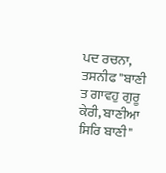ਪਦ ਰਚਨਾ, ਤਸਨੀਫ "ਬਾਣੀ ਤ ਗਾਵਹੁ ਗੁਰੂ ਕੇਰੀ, ਬਾਣੀਆ ਸਿਰਿ ਬਾਣੀ"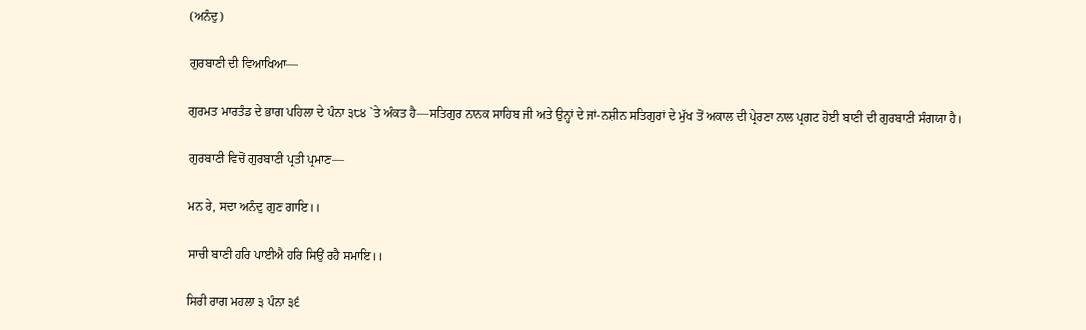(ਅਨੰਦੁ)

ਗੁਰਬਾਣੀ ਦੀ ਵਿਆਖਿਆ—

ਗੁਰਮਤ ਮਾਰਤੰਡ ਦੇ ਭਾਗ ਪਹਿਲਾ ਦੇ ਪੰਨਾ ੩੮੪ `ਤੇ ਅੰਕਤ ਹੈ—ਸਤਿਗੁਰ ਨਾਨਕ ਸਾਹਿਬ ਜੀ ਅਤੇ ਉਨ੍ਹਾਂ ਦੇ ਜਾਂ-ਨਸ਼ੀਨ ਸਤਿਗੁਰਾਂ ਦੇ ਮੁੱਖ ਤੋਂ ਅਕਾਲ ਦੀ ਪ੍ਰੇਰਣਾ ਨਾਲ ਪ੍ਰਗਟ ਹੋਈ ਬਾਣੀ ਦੀ ਗੁਰਬਾਣੀ ਸੰਗਯਾ ਹੈ।

ਗੁਰਬਾਣੀ ਵਿਚੋਂ ਗੁਰਬਾਣੀ ਪ੍ਰਤੀ ਪ੍ਰਮਾਣ—

ਮਨ ਰੇ, ਸਦਾ ਅਨੰਦੁ ਗੁਣ ਗਾਇ।।

ਸਾਚੀ ਬਾਣੀ ਹਰਿ ਪਾਈਐ ਹਰਿ ਸਿਉਂ ਰਹੈ ਸਮਾਇ।।

ਸਿਰੀ ਰਾਗ ਮਹਲਾ ੩ ਪੰਨਾ ੩੬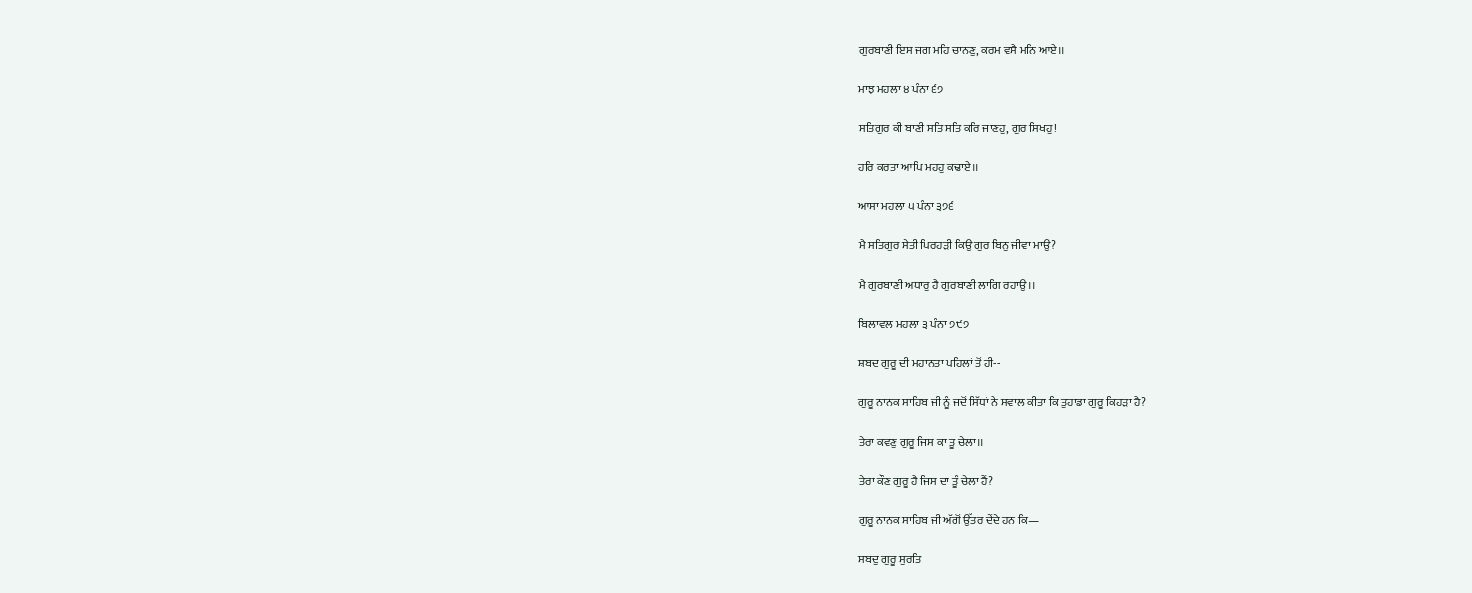ਗੁਰਬਾਣੀ ਇਸ ਜਗ ਮਹਿ ਚਾਨਣੁ, ਕਰਮ ਵਸੈ ਮਨਿ ਆਏ।।

ਮਾਝ ਮਹਲਾ ੪ ਪੰਨਾ ੬੭

ਸਤਿਗੁਰ ਕੀ ਬਾਣੀ ਸਤਿ ਸਤਿ ਕਰਿ ਜਾਣਹੁ, ਗੁਰ ਸਿਖਹੁ!

ਹਰਿ ਕਰਤਾ ਆਪਿ ਮਹਹੁ ਕਢਾਏ।।

ਆਸਾ ਮਹਲਾ ੫ ਪੰਨਾ ੩੭੬

ਮੈ ਸਤਿਗੁਰ ਸੇਤੀ ਪਿਰਹੜੀ ਕਿਉ ਗੁਰ ਬਿਨੁ ਜੀਵਾ ਮਾਉ?

ਮੈ ਗੁਰਬਾਣੀ ਅਧਾਰੁ ਹੈ ਗੁਰਬਾਣੀ ਲਾਗਿ ਰਹਾਉ।।

ਬਿਲਾਵਲ ਮਹਲਾ ੩ ਪੰਨਾ ੭੯੭

ਸ਼ਬਦ ਗੁਰੂ ਦੀ ਮਹਾਨਤਾ ਪਹਿਲਾਂ ਤੋਂ ਹੀ--

ਗੁਰੂ ਨਾਨਕ ਸਾਹਿਬ ਜੀ ਨੂੰ ਜਦੋਂ ਸਿੱਧਾਂ ਨੇ ਸਵਾਲ ਕੀਤਾ ਕਿ ਤੁਹਾਡਾ ਗੁਰੂ ਕਿਹੜਾ ਹੈ?

ਤੇਰਾ ਕਵਣੁ ਗੁਰੂ ਜਿਸ ਕਾ ਤੂ ਚੇਲਾ।।

ਤੇਰਾ ਕੌਣ ਗੁਰੂ ਹੈ ਜਿਸ ਦਾ ਤੂੰ ਚੇਲਾ ਹੈਂ?

ਗੁਰੂ ਨਾਨਕ ਸਾਹਿਬ ਜੀ ਅੱਗੋਂ ਉੱਤਰ ਦੇਂਦੇ ਹਨ ਕਿ—

ਸਬਦੁ ਗੁਰੂ ਸੁਰਤਿ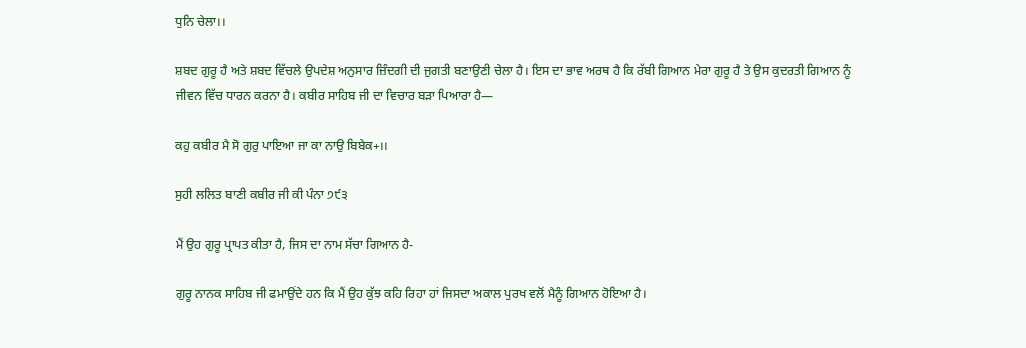ਧੁਨਿ ਚੇਲਾ।।

ਸ਼ਬਦ ਗੁਰੂ ਹੈ ਅਤੇ ਸ਼ਬਦ ਵਿੱਚਲੇ ਉਪਦੇਸ਼ ਅਨੁਸਾਰ ਜ਼ਿੰਦਗੀ ਦੀ ਜੁਗਤੀ ਬਣਾਉਣੀ ਚੇਲਾ ਹੈ। ਇਸ ਦਾ ਭਾਵ ਅਰਥ ਹੈ ਕਿ ਰੱਬੀ ਗਿਆਨ ਮੇਰਾ ਗੁਰੂ ਹੈ ਤੇ ਉਸ ਕੁਦਰਤੀ ਗਿਆਨ ਨੂੰ ਜੀਵਨ ਵਿੱਚ ਧਾਰਨ ਕਰਨਾ ਹੈ। ਕਬੀਰ ਸਾਹਿਬ ਜੀ ਦਾ ਵਿਚਾਰ ਬੜਾ ਪਿਆਰਾ ਹੈ—

ਕਹੁ ਕਬੀਰ ਮੈ ਸੋ ਗੁਰੁ ਪਾਇਆ ਜਾ ਕਾ ਨਾਉ ਬਿਬੇਕ+।।

ਸੁਹੀ ਲਲਿਤ ਬਾਣੀ ਕਬੀਰ ਜੀ ਕੀ ਪੰਨਾ ੭੯੩

ਮੈਂ ਉਹ ਗੁਰੂ ਪ੍ਰਾਪਤ ਕੀਤਾ ਹੈ, ਜਿਸ ਦਾ ਨਾਮ ਸੱਚਾ ਗਿਆਨ ਹੈ-

ਗੁਰੂ ਨਾਨਕ ਸਾਹਿਬ ਜੀ ਫਮਾਉਂਦੇ ਹਨ ਕਿ ਮੈਂ ਉਹ ਕੁੱਝ ਕਹਿ ਰਿਹਾ ਹਾਂ ਜਿਸਦਾ ਅਕਾਲ ਪੁਰਖ ਵਲੋਂ ਮੈਨੂੰ ਗਿਆਨ ਹੋਇਆ ਹੈ।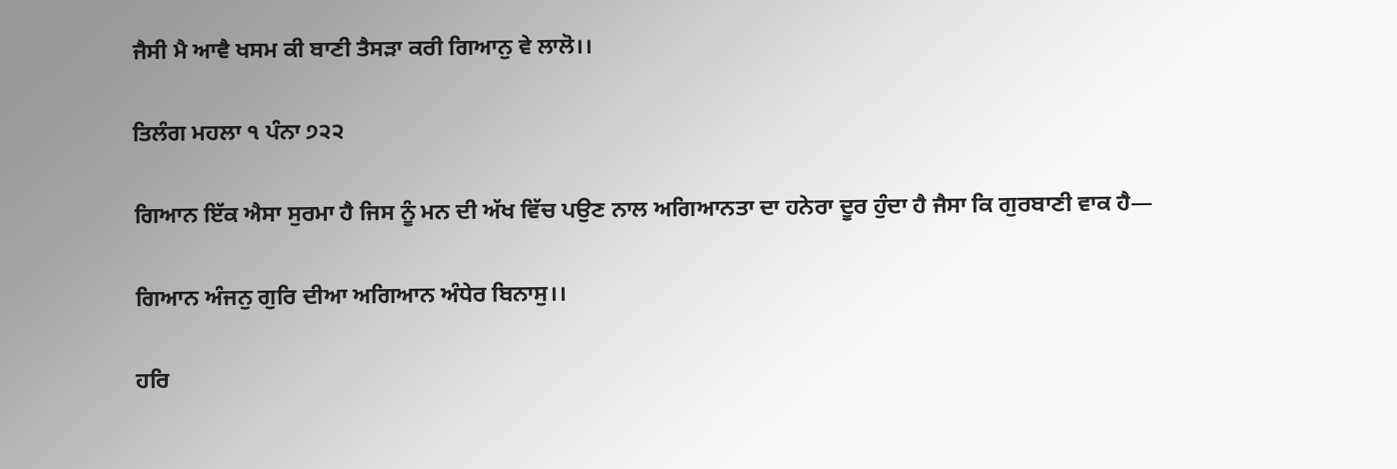ਜੈਸੀ ਮੈ ਆਵੈ ਖਸਮ ਕੀ ਬਾਣੀ ਤੈਸੜਾ ਕਰੀ ਗਿਆਨੁ ਵੇ ਲਾਲੋ।।

ਤਿਲੰਗ ਮਹਲਾ ੧ ਪੰਨਾ ੭੨੨

ਗਿਆਨ ਇੱਕ ਐਸਾ ਸੁਰਮਾ ਹੈ ਜਿਸ ਨੂੰ ਮਨ ਦੀ ਅੱਖ ਵਿੱਚ ਪਉਣ ਨਾਲ ਅਗਿਆਨਤਾ ਦਾ ਹਨੇਰਾ ਦੂਰ ਹੁੰਦਾ ਹੈ ਜੈਸਾ ਕਿ ਗੁਰਬਾਣੀ ਵਾਕ ਹੈ—

ਗਿਆਨ ਅੰਜਨੁ ਗੁਰਿ ਦੀਆ ਅਗਿਆਨ ਅੰਧੇਰ ਬਿਨਾਸੁ।।

ਹਰਿ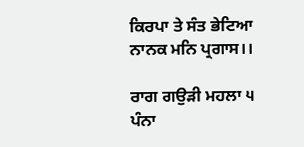ਕਿਰਪਾ ਤੇ ਸੰਤ ਭੇਟਿਆ ਨਾਨਕ ਮਨਿ ਪ੍ਰਗਾਸ।।

ਰਾਗ ਗਉੜੀ ਮਹਲਾ ੫ ਪੰਨਾ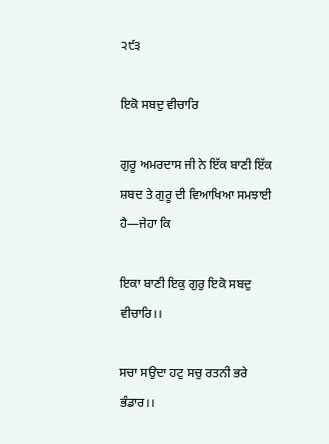੨੯੩

ਇਕੋ ਸਬਦੁ ਵੀਚਾਰਿ

ਗੁਰੂ ਅਮਰਦਾਸ ਜੀ ਨੇ ਇੱਕ ਬਾਣੀ ਇੱਕ ਸ਼ਬਦ ਤੇ ਗੁਰੂ ਦੀ ਵਿਆਖਿਆ ਸਮਝਾਈ ਹੈ—ਜੇਹਾ ਕਿ

ਇਕਾ ਬਾਣੀ ਇਕੁ ਗੁਰੁ ਇਕੋ ਸਬਦੁ ਵੀਚਾਰਿ।।

ਸਚਾ ਸਉਦਾ ਹਟੁ ਸਚੁ ਰਤਨੀ ਭਰੇ ਭੰਡਾਰ।।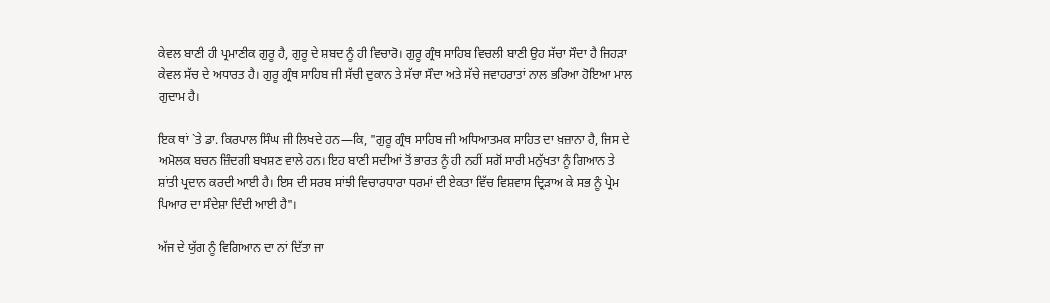ਕੇਵਲ ਬਾਣੀ ਹੀ ਪ੍ਰਮਾਣੀਕ ਗੁਰੂ ਹੈ, ਗੁਰੂ ਦੇ ਸ਼ਬਦ ਨੂੰ ਹੀ ਵਿਚਾਰੋ। ਗੁਰੂ ਗ੍ਰੰਥ ਸਾਹਿਬ ਵਿਚਲੀ ਬਾਣੀ ਉਹ ਸੱਚਾ ਸੌਦਾ ਹੈ ਜਿਹੜਾ ਕੇਵਲ ਸੱਚ ਦੇ ਅਧਾਰਤ ਹੈ। ਗੁਰੂ ਗ੍ਰੰਥ ਸਾਹਿਬ ਜੀ ਸੱਚੀ ਦੁਕਾਨ ਤੇ ਸੱਚਾ ਸੌਦਾ ਅਤੇ ਸੱਚੇ ਜਵਾਹਰਾਤਾਂ ਨਾਲ ਭਰਿਆ ਹੋਇਆ ਮਾਲ ਗੁਦਾਮ ਹੈ।

ਇਕ ਥਾਂ `ਤੇ ਡਾ. ਕਿਰਪਾਲ ਸਿੰਘ ਜੀ ਲਿਖਦੇ ਹਨ—ਕਿ, "ਗੁਰੂ ਗ੍ਰੰਥ ਸਾਹਿਬ ਜੀ ਅਧਿਆਤਮਕ ਸਾਹਿਤ ਦਾ ਖ਼ਜ਼ਾਨਾ ਹੈ, ਜਿਸ ਦੇ ਅਮੋਲਕ ਬਚਨ ਜ਼ਿੰਦਗੀ ਬਖਸ਼ਣ ਵਾਲੇ ਹਨ। ਇਹ ਬਾਣੀ ਸਦੀਆਂ ਤੋਂ ਭਾਰਤ ਨੂੰ ਹੀ ਨਹੀਂ ਸਗੋਂ ਸਾਰੀ ਮਨੁੱਖਤਾ ਨੂੰ ਗਿਆਨ ਤੇ ਸ਼ਾਂਤੀ ਪ੍ਰਦਾਨ ਕਰਦੀ ਆਈ ਹੈ। ਇਸ ਦੀ ਸਰਬ ਸਾਂਝੀ ਵਿਚਾਰਧਾਰਾ ਧਰਮਾਂ ਦੀ ਏਕਤਾ ਵਿੱਚ ਵਿਸ਼ਵਾਸ ਦ੍ਰਿੜਾਅ ਕੇ ਸਭ ਨੂੰ ਪ੍ਰੇਮ ਪਿਆਰ ਦਾ ਸੰਦੇਸ਼ਾ ਦਿੰਦੀ ਆਈ ਹੈ"।

ਅੱਜ ਦੇ ਯੁੱਗ ਨੂੰ ਵਿਗਿਆਨ ਦਾ ਨਾਂ ਦਿੱਤਾ ਜਾ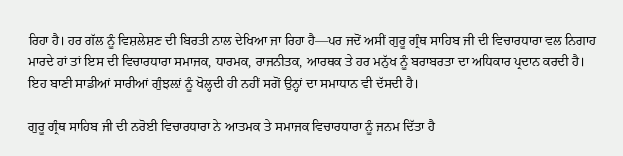ਰਿਹਾ ਹੈ। ਹਰ ਗੱਲ ਨੂੰ ਵਿਸ਼ਲੇਸ਼ਣ ਦੀ ਬਿਰਤੀ ਨਾਲ ਦੇਖਿਆ ਜਾ ਰਿਹਾ ਹੈ—ਪਰ ਜਦੋਂ ਅਸੀਂ ਗੁਰੂ ਗ੍ਰੰਥ ਸਾਹਿਬ ਜੀ ਦੀ ਵਿਚਾਰਧਾਰਾ ਵਲ ਨਿਗਾਹ ਮਾਰਦੇ ਹਾਂ ਤਾਂ ਇਸ ਦੀ ਵਿਚਾਰਧਾਰਾ ਸਮਾਜਕ, ਧਾਰਮਕ, ਰਾਜਨੀਤਕ, ਆਰਥਕ ਤੇ ਹਰ ਮਨੁੱਖ ਨੂੰ ਬਰਾਬਰਤਾ ਦਾ ਅਧਿਕਾਰ ਪ੍ਰਦਾਨ ਕਰਦੀ ਹੈ। ਇਹ ਬਾਣੀ ਸਾਡੀਆਂ ਸਾਰੀਆਂ ਗੁੰਝਲ਼ਾਂ ਨੂੰ ਖੋਲ੍ਹਦੀ ਹੀ ਨਹੀਂ ਸਗੋਂ ਉਨ੍ਹਾਂ ਦਾ ਸਮਾਧਾਨ ਵੀ ਦੱਸਦੀ ਹੈ।

ਗੁਰੂ ਗ੍ਰੰਥ ਸਾਹਿਬ ਜੀ ਦੀ ਨਰੋਈ ਵਿਚਾਰਧਾਰਾ ਨੇ ਆਤਮਕ ਤੇ ਸਮਾਜਕ ਵਿਚਾਰਧਾਰਾ ਨੂੰ ਜਨਮ ਦਿੱਤਾ ਹੈ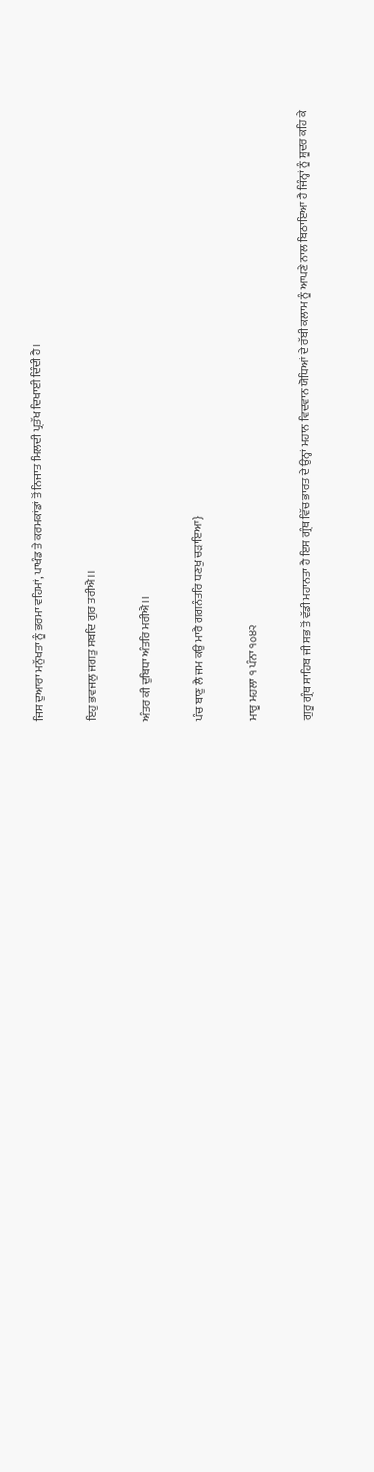ਜਿਸ ਦੁਆਰਾ ਮਨੁੱਖਤਾ ਨੂੰ ਭਰਮਾ ਵਹਿਮਾਂ, ਪਾਖੰਡ ਤੇ ਕਰਮਕਾਂਡਾਂ ਤੋਂ ਨਿਜਾਤ ਮਿਲਦੀ ਪ੍ਰਤੱਖ ਦਿਖਾਈ ਦਿੰਦੀ ਹੈ।

ਇਹੁ ਭਵਜਲੁ ਜਗਤੁ ਸਬਦਿ ਗੁਰ ਤਰੀਐ।।

ਅੰਤਰ ਕੀ ਦੁਬਿਧਾ ਅੰਤਰਿ ਮਰੀਐ।।

ਪੰਚ ਬਾਣੁ ਲੈ ਜਮ ਕਉ ਮਾਰੈ ਗਗਨੰਤਰਿ ਧਣਖੁ ਚੜਾਇਆ}

ਮਾਰੂ ਮਹਲਾ ੧ ਪੰਨਾ ੧੦੪੨

ਗੁਰੂ ਗ੍ਰੰਥ ਸਾਹਿਬ ਜੀ ਸਭ ਤੋਂ ਵੱਡੀ ਮਹਾਨਤਾ ਹੈ ਇਸ ਗ੍ਰੰਥ ਵਿੱਚ ਭਾਰਤ ਦੇ ਉਨ੍ਹਾਂ ਮਹਾਨ ਵਿਦਵਾਨ ਯੋਧਿਆਂ ਦੇ ਰੱਬੀ ਕਲਾਮ ਨੂੰ ਆਪਣੇ ਨਾਲ ਬਿਠਾਇਆ ਹੈ ਜਿੰਨ੍ਹਾਂ ਨੂੰ ਸ਼ੂਦਰ ਕਹਿ ਕੇ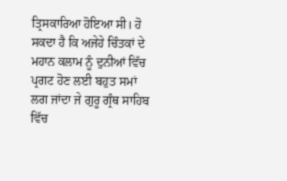ਤ੍ਰਿਸਕਾਰਿਆ ਹੋਇਆ ਸੀ। ਹੋ ਸਕਦਾ ਹੈ ਕਿ ਅਜੇਹੇ ਚਿੰਤਕਾਂ ਦੇ ਮਹਾਨ ਕਲਾਮ ਨੂੰ ਦੁਨੀਆਂ ਵਿੱਚ ਪ੍ਰਗਟ ਹੋਣ ਲਈ ਬਹੁਤ ਸਮਾਂ ਲਗ ਜਾਂਦਾ ਜੇ ਗੁਰੂ ਗ੍ਰੰਥ ਸਾਹਿਬ ਵਿੱਚ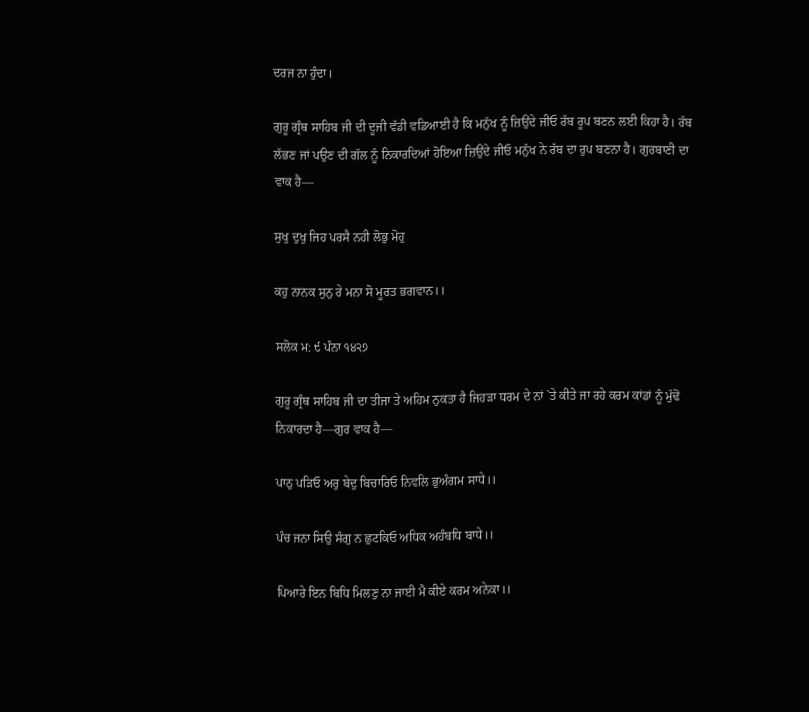ਦਰਜ ਨਾ ਹੁੰਦਾ।

ਗੁਰੂ ਗ੍ਰੰਥ ਸਾਹਿਬ ਜੀ ਦੀ ਦੂਜੀ ਵੱਡੀ ਵਡਿਆਈ ਹੈ ਕਿ ਮਨੁੱਖ ਨੂੰ ਜ਼ਿਉਂਦੇ ਜੀਓ ਰੱਬ ਰੂਪ ਬਣਨ ਲਈ ਕਿਹਾ ਹੈ। ਰੱਬ ਲੱਭਣ ਜਾਂ ਪਉਣ ਦੀ ਗੱਲ ਨੂੰ ਨਿਕਾਰਦਿਆਂ ਹੋਇਆ ਜ਼ਿਉਂਦੇ ਜੀਓ ਮਨੁੱਖ ਨੇ ਰੱਬ ਦਾ ਰੁਪ ਬਣਨਾ ਹੈ। ਗੁਰਬਾਣੀ ਦਾ ਵਾਕ ਹੈ—

ਸੁਖੁ ਦੁਖੁ ਜਿਹ ਪਰਸੈ ਨਹੀ ਲੋਭੁ ਮੋਹੁ

ਕਹੁ ਨਾਨਕ ਸੁਨੁ ਰੇ ਮਨਾ ਸੋ ਮੂਰਤ ਭਗਵਾਨ।।

ਸਲੋਕ ਮ: ੯ ਪੰਨਾ ੧੪੨੭

ਗੁਰੂ ਗ੍ਰੰਥ ਸਾਹਿਬ ਜੀ ਦਾ ਤੀਜਾ ਤੇ ਅਹਿਮ ਨੁਕਤਾ ਹੈ ਜਿਹੜਾ ਧਰਮ ਦੇ ਨਾਂ `ਤੇ ਕੀਤੇ ਜਾ ਰਹੇ ਕਰਮ ਕਾਂਡਾਂ ਨੂੰ ਮੁੱਢੋਂ ਨਿਕਾਰਦਾ ਹੈ—ਗੁਰ ਵਾਕ ਹੈ—

ਪਾਠੁ ਪੜਿਓ ਅਰੁ ਬੇਦੁ ਬਿਚਾਰਿਓ ਨਿਵਲਿ ਭੁਅੰਗਮ ਸਾਧੇ।।

ਪੰਚ ਜਨਾ ਸਿਉ ਸੰਗੁ ਨ ਛੁਟਕਿਓ ਅਧਿਕ ਅਹੰਬਧਿ ਬਾਧੇ।।

ਪਿਆਰੇ ਇਨ ਬਿਧਿ ਮਿਲਣੁ ਨਾ ਜਾਈ ਮੈ ਕੀਏ ਕਰਮ ਅਨੇਕਾ।।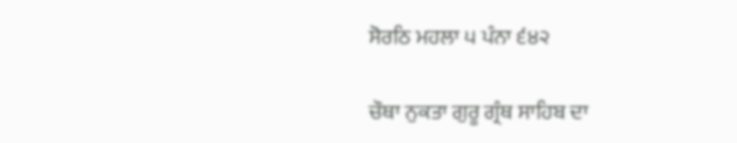ਸੋਰਠਿ ਮਹਲਾ ੫ ਪੰਨਾ ੬੪੨

ਚੌਥਾ ਨੁਕਤਾ ਗੁਰੂ ਗ੍ਰੰਥ ਸਾਹਿਬ ਦਾ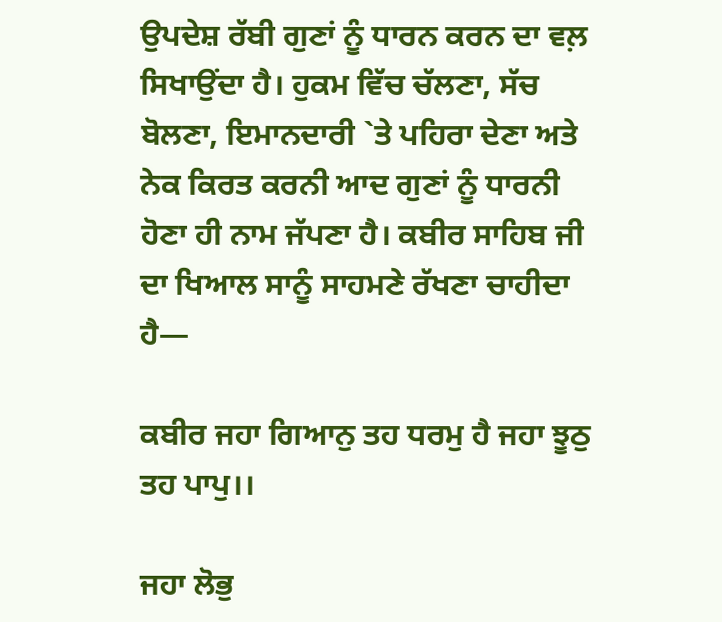ਉਪਦੇਸ਼ ਰੱਬੀ ਗੁਣਾਂ ਨੂੰ ਧਾਰਨ ਕਰਨ ਦਾ ਵਲ਼ ਸਿਖਾਉਂਦਾ ਹੈ। ਹੁਕਮ ਵਿੱਚ ਚੱਲਣਾ, ਸੱਚ ਬੋਲਣਾ, ਇਮਾਨਦਾਰੀ `ਤੇ ਪਹਿਰਾ ਦੇਣਾ ਅਤੇ ਨੇਕ ਕਿਰਤ ਕਰਨੀ ਆਦ ਗੁਣਾਂ ਨੂੰ ਧਾਰਨੀ ਹੋਣਾ ਹੀ ਨਾਮ ਜੱਪਣਾ ਹੈ। ਕਬੀਰ ਸਾਹਿਬ ਜੀ ਦਾ ਖਿਆਲ ਸਾਨੂੰ ਸਾਹਮਣੇ ਰੱਖਣਾ ਚਾਹੀਦਾ ਹੈ—

ਕਬੀਰ ਜਹਾ ਗਿਆਨੁ ਤਹ ਧਰਮੁ ਹੈ ਜਹਾ ਝੂਠੁ ਤਹ ਪਾਪੁ।।

ਜਹਾ ਲੋਭੁ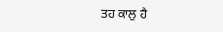ਤਹ ਕਾਲੁ ਹੈ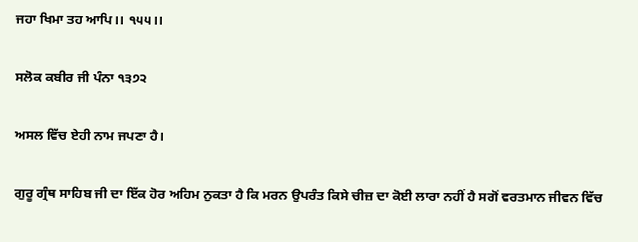ਜਹਾ ਖਿਮਾ ਤਹ ਆਪਿ।। ੧੫੫।।

ਸਲੋਕ ਕਬੀਰ ਜੀ ਪੰਨਾ ੧੩੭੨

ਅਸਲ ਵਿੱਚ ਏਹੀ ਨਾਮ ਜਪਣਾ ਹੈ।

ਗੁਰੂ ਗ੍ਰੰਥ ਸਾਹਿਬ ਜੀ ਦਾ ਇੱਕ ਹੋਰ ਅਹਿਮ ਨੁਕਤਾ ਹੈ ਕਿ ਮਰਨ ਉਪਰੰਤ ਕਿਸੇ ਚੀਜ਼ ਦਾ ਕੋਈ ਲਾਰਾ ਨਹੀਂ ਹੈ ਸਗੋਂ ਵਰਤਮਾਨ ਜੀਵਨ ਵਿੱਚ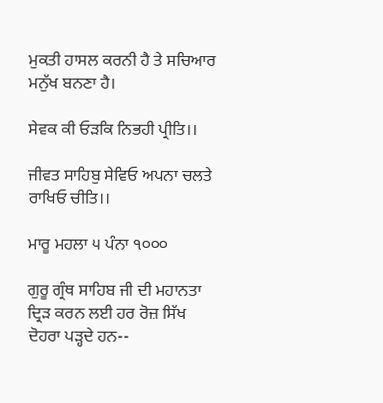ਮੁਕਤੀ ਹਾਸਲ ਕਰਨੀ ਹੈ ਤੇ ਸਚਿਆਰ ਮਨੁੱਖ ਬਨਣਾ ਹੈ।

ਸੇਵਕ ਕੀ ਓੜਕਿ ਨਿਭਹੀ ਪ੍ਰੀਤਿ।।

ਜੀਵਤ ਸਾਹਿਬੁ ਸੇਵਿਓ ਅਪਨਾ ਚਲਤੇ ਰਾਖਿਓ ਚੀਤਿ।।

ਮਾਰੂ ਮਹਲਾ ੫ ਪੰਨਾ ੧੦੦੦

ਗੁਰੂ ਗ੍ਰੰਥ ਸਾਹਿਬ ਜੀ ਦੀ ਮਹਾਨਤਾ ਦ੍ਰਿੜ ਕਰਨ ਲਈ ਹਰ ਰੋਜ਼ ਸਿੱਖ ਦੋਹਰਾ ਪੜ੍ਹਦੇ ਹਨ--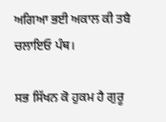ਅਗਿਆ ਭਈ ਅਕਾਲ ਕੀ ਤਬੈ ਚਲਾਇਓ ਪੰਥ।

ਸਭ ਸਿੱਖਨ ਕੋ ਹੁਕਮ ਹੈ ਗੁਰੂ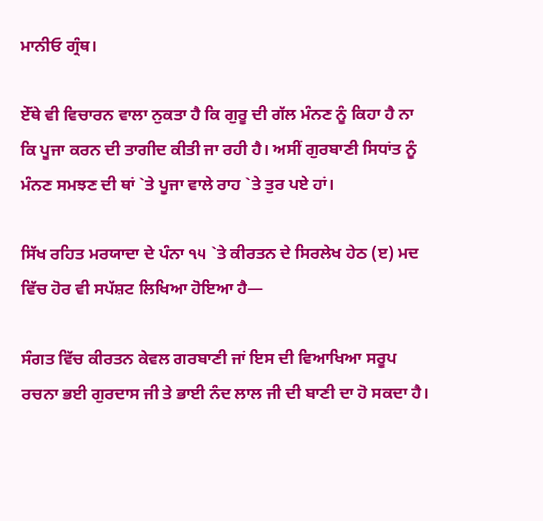ਮਾਨੀਓ ਗ੍ਰੰਥ।

ਏੱਥੇ ਵੀ ਵਿਚਾਰਨ ਵਾਲਾ ਨੁਕਤਾ ਹੈ ਕਿ ਗੁਰੂ ਦੀ ਗੱਲ ਮੰਨਣ ਨੂੰ ਕਿਹਾ ਹੈ ਨਾ ਕਿ ਪੂਜਾ ਕਰਨ ਦੀ ਤਾਗੀਦ ਕੀਤੀ ਜਾ ਰਹੀ ਹੈ। ਅਸੀਂ ਗੁਰਬਾਣੀ ਸਿਧਾਂਤ ਨੂੰ ਮੰਨਣ ਸਮਝਣ ਦੀ ਥਾਂ `ਤੇ ਪੂਜਾ ਵਾਲੇ ਰਾਹ `ਤੇ ਤੁਰ ਪਏ ਹਾਂ।

ਸਿੱਖ ਰਹਿਤ ਮਰਯਾਦਾ ਦੇ ਪੰਨਾ ੧੫ `ਤੇ ਕੀਰਤਨ ਦੇ ਸਿਰਲੇਖ ਹੇਠ (ੲ) ਮਦ ਵਿੱਚ ਹੋਰ ਵੀ ਸਪੱਸ਼ਟ ਲਿਖਿਆ ਹੋਇਆ ਹੈ—

ਸੰਗਤ ਵਿੱਚ ਕੀਰਤਨ ਕੇਵਲ ਗਰਬਾਣੀ ਜਾਂ ਇਸ ਦੀ ਵਿਆਖਿਆ ਸਰੂਪ ਰਚਨਾ ਭਈ ਗੁਰਦਾਸ ਜੀ ਤੇ ਭਾਈ ਨੰਦ ਲਾਲ ਜੀ ਦੀ ਬਾਣੀ ਦਾ ਹੋ ਸਕਦਾ ਹੈ।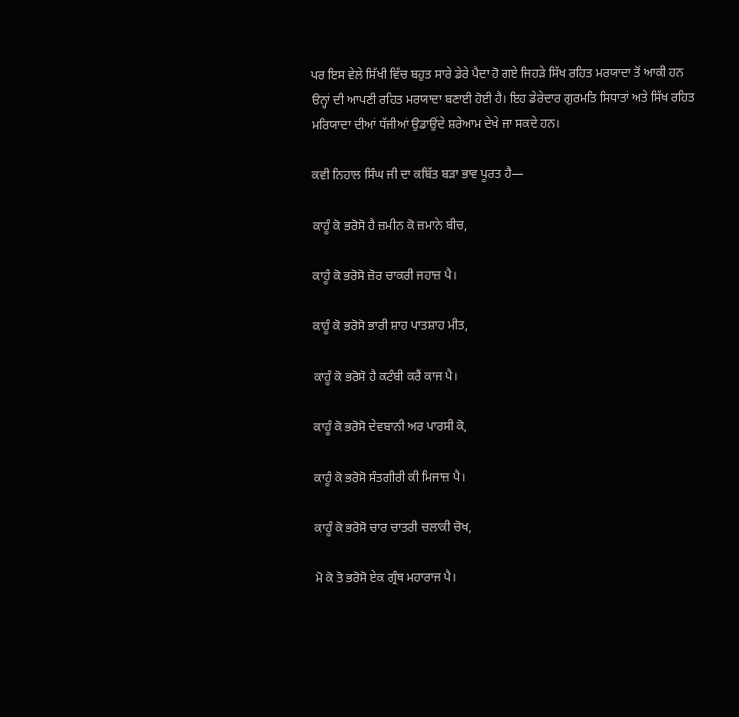ਪਰ ਇਸ ਵੇਲੇ ਸਿੱਖੀ ਵਿੱਚ ਬਹੁਤ ਸਾਰੇ ਡੇਰੇ ਪੈਦਾ ਹੋ ਗਏ ਜਿਹੜੇ ਸਿੱਖ ਰਹਿਤ ਮਰਯਾਦਾ ਤੋਂ ਆਕੀ ਹਨ ੳਨ੍ਹਾਂ ਦੀ ਆਪਣੀ ਰਹਿਤ ਮਰਯਾਦਾ ਬਣਾਈ ਹੋਈ ਹੈ। ਇਹ ਡੇਰੇਦਾਰ ਗੁਰਮਤਿ ਸਿਧਾਤਾਂ ਅਤੇ ਸਿੱਖ ਰਹਿਤ ਮਰਿਯਾਦਾ ਦੀਆਂ ਧੱਜੀਆਂ ਉਡਾਉਂਦੇ ਸ਼ਰੇਆਮ ਦੇਖੇ ਜਾ ਸਕਦੇ ਹਨ।

ਕਵੀ ਨਿਹਾਲ ਸਿੰਘ ਜੀ ਦਾ ਕਬਿੱਤ ਬੜਾ ਭਾਵ ਪੂਰਤ ਹੈ—

ਕਾਹੂੰ ਕੋ ਭਰੋਸੋ ਹੈ ਜ਼ਮੀਨ ਕੋ ਜ਼ਮਾਨੇ ਬੀਚ,

ਕਾਹੂੰ ਕੋ ਭਰੋਸੋ ਜ਼ੋਰ ਚਾਕਰੀ ਜਹਾਜ਼ ਪੈ।

ਕਾਹੂੰ ਕੋ ਭਰੋਸੋ ਭਾਰੀ ਸ਼ਾਹ ਪਾਤਸ਼ਾਹ ਮੀਤ,

ਕਾਹੂੰ ਕੋ ਭਰੋਸੋ ਹੈ ਕਟੰਬੀ ਕਰੈਂ ਕਾਜ ਪੈ।

ਕਾਹੂੰ ਕੋ ਭਰੋਸੋ ਦੇਵਬਾਨੀ ਅਰ ਪਾਰਸੀ ਕੋ,

ਕਾਹੂੰ ਕੋ ਭਰੋਸੋ ਸੰਤਗੀਰੀ ਕੀ ਮਿਜਾਜ਼ ਪੈ।

ਕਾਹੂੰ ਕੋ ਭਰੋਸੋ ਚਾਰ ਚਾਤਰੀ ਚਲਾਕੀ ਚੋਖ,

ਮੋ ਕੋ ਤੋ ਭਰੋਸੋ ਏਕ ਗ੍ਰੰਥ ਮਹਾਰਾਜ ਪੈ।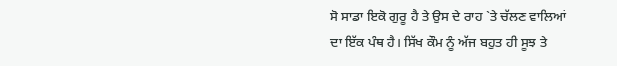ਸੋ ਸਾਡਾ ਇਕੋ ਗੁਰੂ ਹੈ ਤੇ ਉਸ ਦੇ ਰਾਹ `ਤੇ ਚੱਲਣ ਵਾਲਿਆਂ ਦਾ ਇੱਕ ਪੰਥ ਹੈ। ਸਿੱਖ ਕੌਮ ਨੂੰ ਅੱਜ ਬਹੁਤ ਹੀ ਸੂਝ ਤੇ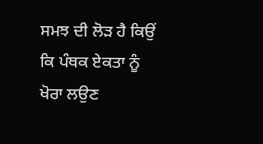ਸਮਝ ਦੀ ਲੋੜ ਹੈ ਕਿਉਂ ਕਿ ਪੰਥਕ ਏਕਤਾ ਨੂੰ ਖੋਰਾ ਲਉਣ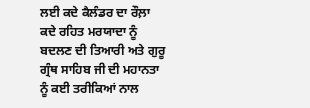ਲਈ ਕਦੇ ਕੈਲੰਡਰ ਦਾ ਰੌਲ਼ਾ ਕਦੇ ਰਹਿਤ ਮਰਯਾਦਾ ਨੂੰ ਬਦਲਣ ਦੀ ਤਿਆਰੀ ਅਤੇ ਗੁਰੂ ਗ੍ਰੰਥ ਸਾਹਿਬ ਜੀ ਦੀ ਮਹਾਨਤਾ ਨੂੰ ਕਈ ਤਰੀਕਿਆਂ ਨਾਲ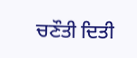ਚਣੌਤੀ ਦਿਤੀ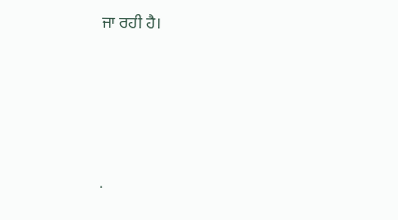ਜਾ ਰਹੀ ਹੈ।




.